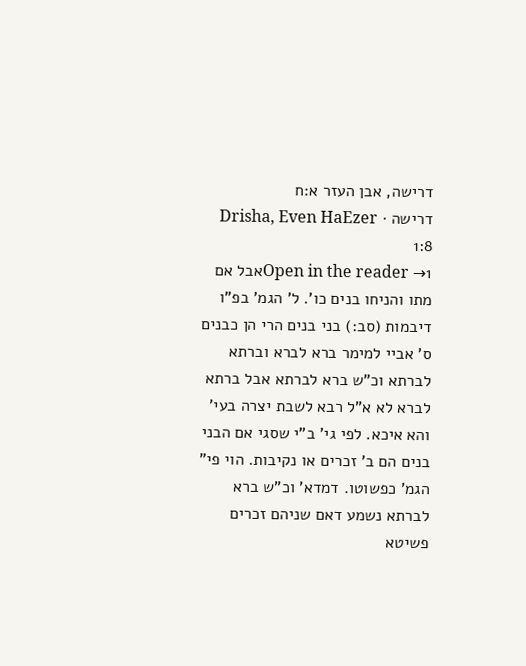דרישה, אבן העזר א:ח
דרישה · Drisha, Even HaEzer 1:8
Open in the reader →1אבל אם מתו והניחו בנים כו'. ל' הגמ' בפ"ו דיבמות (סב:) בני בנים הרי הן כבנים ס' אביי למימר ברא לברא וברתא לברתא וכ"ש ברא לברתא אבל ברתא לברא לא א"ל רבא לשבת יצרה בעי' והא איכא. לפי גי' ב"י שסגי אם הבני בנים הם ב' זכרים או נקיבות. הוי פי" הגמ' כפשוטו. דמדא' וכ"ש ברא לברתא נשמע דאם שניהם זכרים פשיטא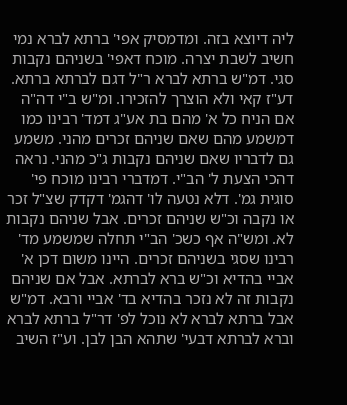ליה דיוצא בזה. ומדמסיק אפי' ברתא לברא נמי חשיב לשבת יצרה. מוכח דאפי' בשניהם נקבות סגי. דמ"ש ברתא לברא ר"ל דגם לברתא ברתא. דע"ז קאי ולא הוצרך להזכירו. ומ"ש ב"י דה"ה אם הניח כל א' מהם בת אע"ג דמד' רבינו כמו דמשמע מהם שאם שניהם זכרים מהני. משמע גם לדבריו שאם שניהם נקבות ג"כ מהני. נראה דהכי הצעת ל' הב"י. דמדברי רבינו מוכח פי' סוגית גמ'. דלא נטעה לו' דהגמ' דקדק שצ"ל זכר או נקבה וכ"ש שניהם זכרים. אבל שניהם נקבות לא. ומש"ה אף כשכ' הב"י תחלה שמשמע מד' רבינו שסגי בשניהם זכרים. היינו משום דכן א' אביי בהדיא וכ"ש ברא לברתא. אבל אם שניהם נקבות זה לא נזכר בהדיא בד' אביי ורבא. דמ"ש אבל ברתא לברא לא נוכל לפ' דר"ל ברתא לברא וברא לברתא דבעי' שתהא הבן לבן. וע"ז השיב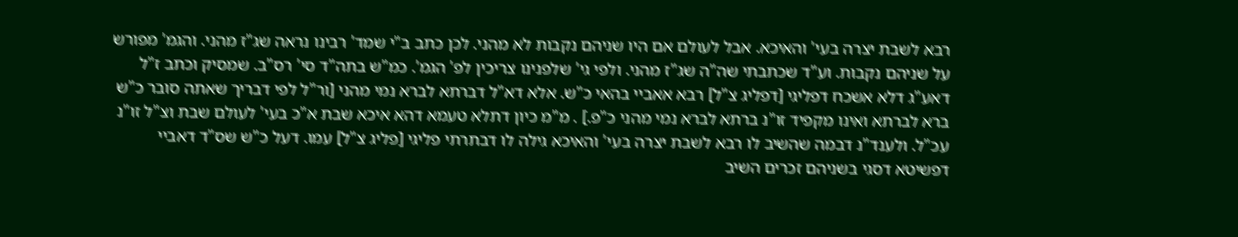רבא לשבת יצרה בעי' והאיכא. אבל לעולם אם היו שניהם נקבות לא מהני. לכן כתב ב"י שמד' רבינו נראה שג"ז מהני. והגמ' מפורש על שניהם נקבות. וע"ד שכתבתי שה"ה שג"ז מהני. ולפי גי' שלפנינו צריכין לפ' הגמ'. כמ"ש בתה"ד סי' רס"ב. שמסיק וכתב ז"ל דאע"ג דלא אשכח דפליגי [דפליג צ"ל] רבא אאביי בהאי כ"ש. אלא דא"ל דברתא לברא נמי מהני [ור"ל לפי דבריך שאתה סובר כ"ש ברא לברתא ואינו מקפיד זו"נ ברתא לברא נמי מהני כ"פ.] . מ"מ כיון דתלא טעמא דהא איכא שבת א"כ בעי' לעולם שבת וצ"ל זו"נ עכ"ל. ולענד"נ דבמה שהשיב לו רבא לשבת יצרה בעי' והאיכא גילה לו דבתרתי פליגי [פליג צ"ל] עמו. דעל כ"ש שס"ד דאביי דפשיטא דסגי בשניהם זכרים השיב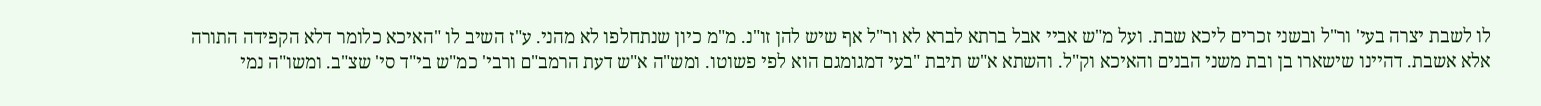לו לשבת יצרה בעי' ור"ל ובשני זכרים ליכא שבת. ועל מ"ש אביי אבל ברתא לברא לא ור"ל אף שיש להן זו"נ. מ"מ כיון שנתחלפו לא מהני. ע"ז השיב לו "האיכא כלומר דלא הקפידה התורה אלא אשבת. דהיינו שישארו בן ובת משני הבנים והאיכא וק"ל. והשתא א"ש תיבת "בעי דמגומגם הוא לפי פשוטו. ומש"ה א"ש דעת הרמב"ם ורבי' כמ"ש בי"ד סי' שצ"ב. ומשו"ה נמי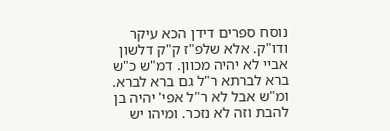נוסח ספרים דידן הכא עיקר ודו"ק. אלא שלפ"ז ק"ק דלשון אביי לא יהיה מכוון. דמ"ש כ"ש ברא לברתא ר"ל גם ברא לברא. ומ"ש אבל לא ר"ל אפי' יהיה בן להבת וזה לא נזכר. ומיהו יש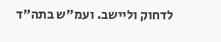לדחוק וליישב. ועמ"ש בתה"ד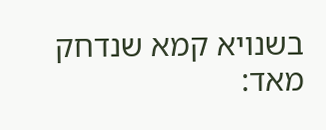בשנויא קמא שנדחק מאד: